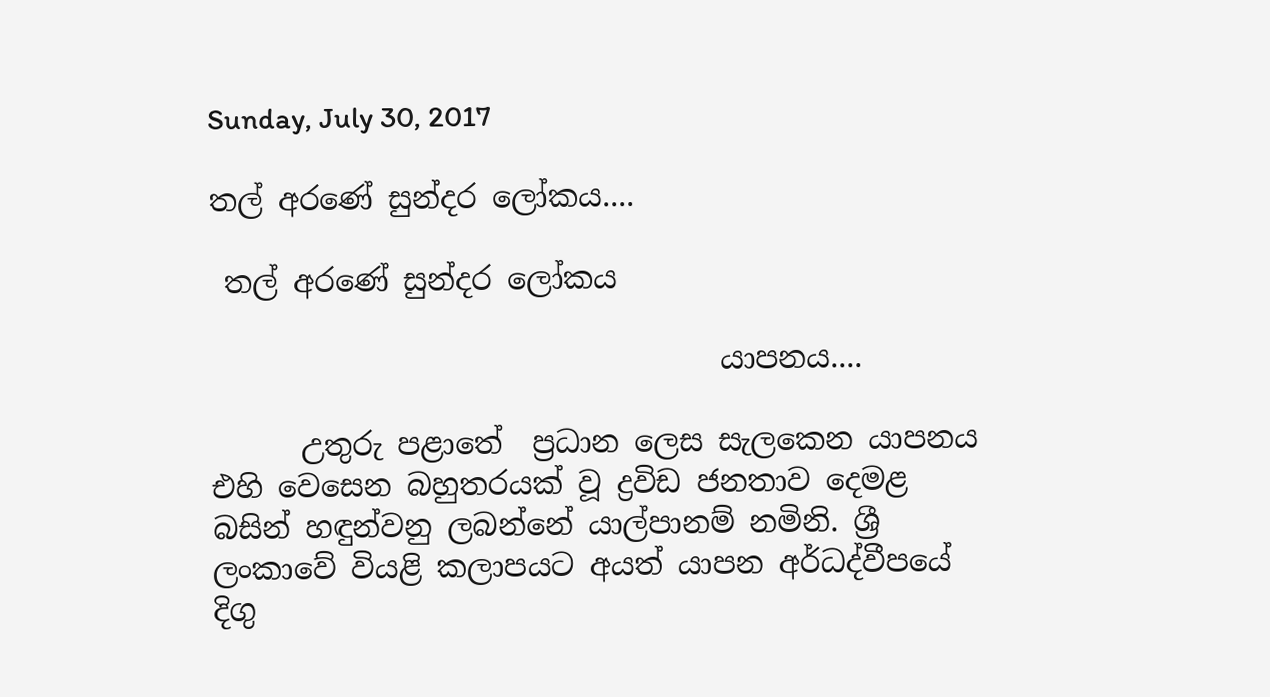Sunday, July 30, 2017

තල් අරණේ සුන්දර ලෝකය....

 තල් අරණේ සුන්දර ලෝකය

                                  යාපනය....

      උතුරු පළාතේ  ප්‍රධාන ලෙස සැලකෙන යාපනය එහි වෙසෙන බහුතරයක් වූ ද්‍රවිඩ ජනතාව දෙමළ බසින් හඳුන්වනු ලබන්නේ යාල්පානම් නමිනි. ශ්‍රී ලංකාවේ වියළි කලාපයට අයත් යාපන අර්ධද්වීපයේ දිගු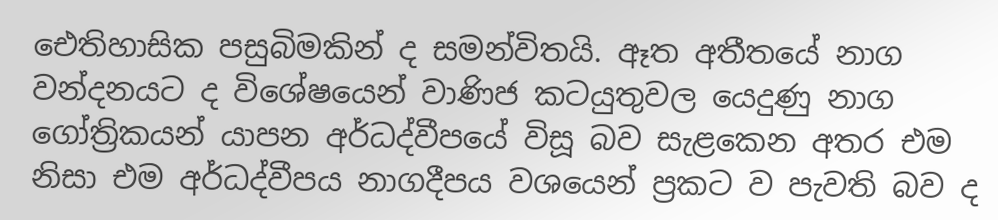ඓතිහාසික පසුබිමකින් ද සමන්විතයි. ඈත අතීතයේ නාග වන්දනයට ද විශේෂයෙන් වාණිජ කටයුතුවල යෙදුණු නාග ගෝත්‍රිකයන් යාපන අර්ධද්වීපයේ විසූ බව සැළකෙන අතර එම නිසා එම අර්ධද්වීපය නාගදීපය වශයෙන් ප්‍රකට ව පැවති බව ද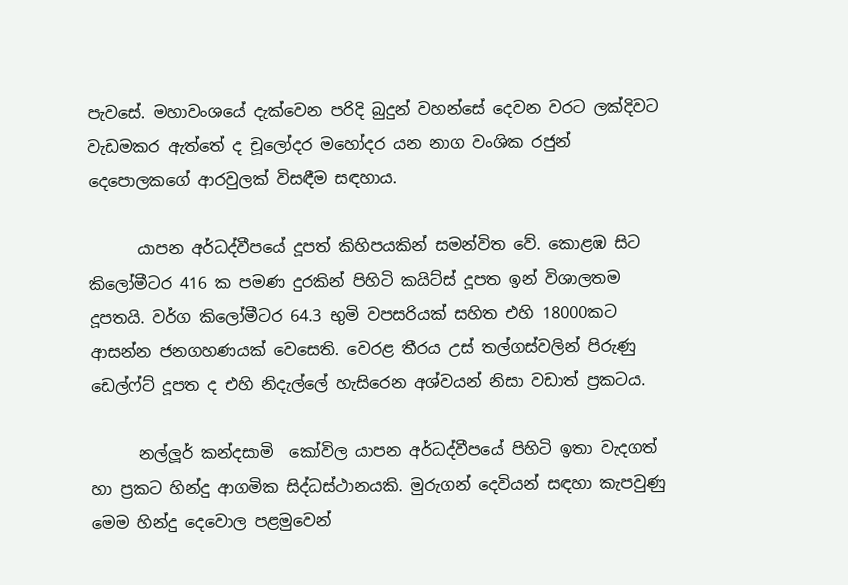පැවසේ. මහාවංශයේ දැක්වෙන පරිදි බුදුන් වහන්සේ දෙවන වරට ලක්දිවට වැඩමකර ඇත්තේ ද චූලෝදර මහෝදර යන නාග වංශික රජුන් දෙපොලකගේ ආරවුලක් විසඳීම සඳහාය.

      යාපන අර්ධද්වීපයේ දූපත් කිහිපයකින් සමන්විත වේ. කොළඹ සිට කිලෝමීටර 416 ක පමණ දුරකින් පිහිටි කයිට්ස් දූපත ඉන් විශාලතම දූපතයි. වර්ග කිලෝමීටර 64.3 භුමි වපසරියක් සහිත එහි 18000කට ආසන්න ජනගහණයක් වෙසෙති. වෙරළ තීරය උස් තල්ගස්වලින් පිරුණු ඩෙල්ෆ්ට් දූපත ද එහි නිදැල්ලේ හැසිරෙන අශ්වයන් නිසා වඩාත් ප්‍රකටය.

      නල්ලූර් කන්දසාමි  කෝවිල යාපන අර්ධද්වීපයේ පිහිටි ඉතා වැදගත් හා ප්‍රකට හින්දු ආගමික සිද්ධස්ථානයකි. මුරුගන් දෙවියන් සඳහා කැපවුණු මෙම හින්දු දෙවොල පළමුවෙන්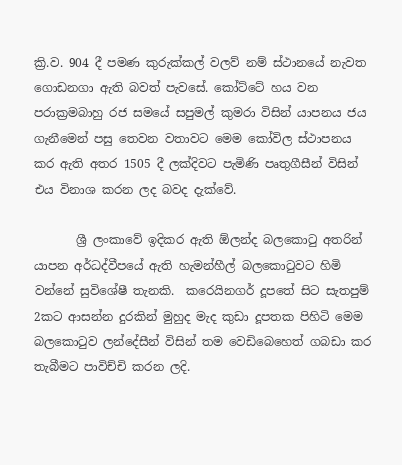ක්‍රි.ව. 904 දී පමණ කුරුක්කල් වලව් නම් ස්ථානයේ නැවත ගොඩනගා ඇති බවත් පැවසේ. කෝට්ටේ හය වන පරාක්‍රමබාහු රජ සමයේ සපුමල් කුමරා විසින් යාපනය ජය ගැනීමෙන් පසු තෙවන වතාවට මෙම කෝවිල ස්ථාපනය කර ඇති අතර 1505 දී ලක්දිවට පැමිණි පෘතුගීසීන් විසින් එය විනාශ කරන ලද බවද දැක්වේ.

       ශ්‍රී ලංකාවේ ඉදිකර ඇති ඕලන්ද බලකොටු අතරින් යාපන අර්ධද්වීපයේ ඇති හැමන්හීල් බලකොටුවට හිමි වන්නේ සුවිශේෂී තැනකි.  කරෙයිනගර් දූපතේ සිට සැතපුම් 2කට ආසන්න දුරකින් මුහුද මැද කුඩා දූපතක පිහිටි මෙම බලකොටුව ලන්දේසීන් විසින් තම වෙඩිබෙහෙත් ගබඩා කර තැබීමට පාවිච්චි කරන ලදි.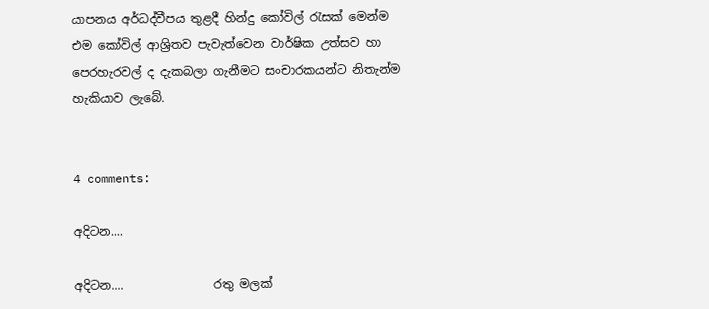යාපනය අර්ධද්වීපය තුළදී හින්දු කෝවිල් රැසක් මෙන්ම එම කෝවිල් ආශ්‍රිතව පැවැත්වෙන වාර්ෂික උත්සව හා පෙරහැරවල් ද දැකබලා ගැනීමට සංචාරකයන්ට නිතැන්ම හැකියාව ලැබේ.


4 comments:

අදිටන....

අදිටන....               රතු මලක්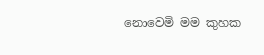නොවෙමි මම කුහක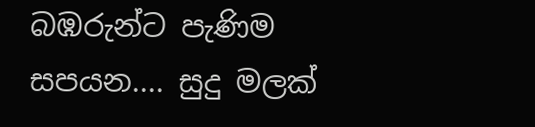බඹරුන්ට පැණිම සපයන.... සුදු මලක්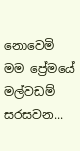නොවෙමි මම ප්‍රේමයේ මල්වඩම් සරසවන...